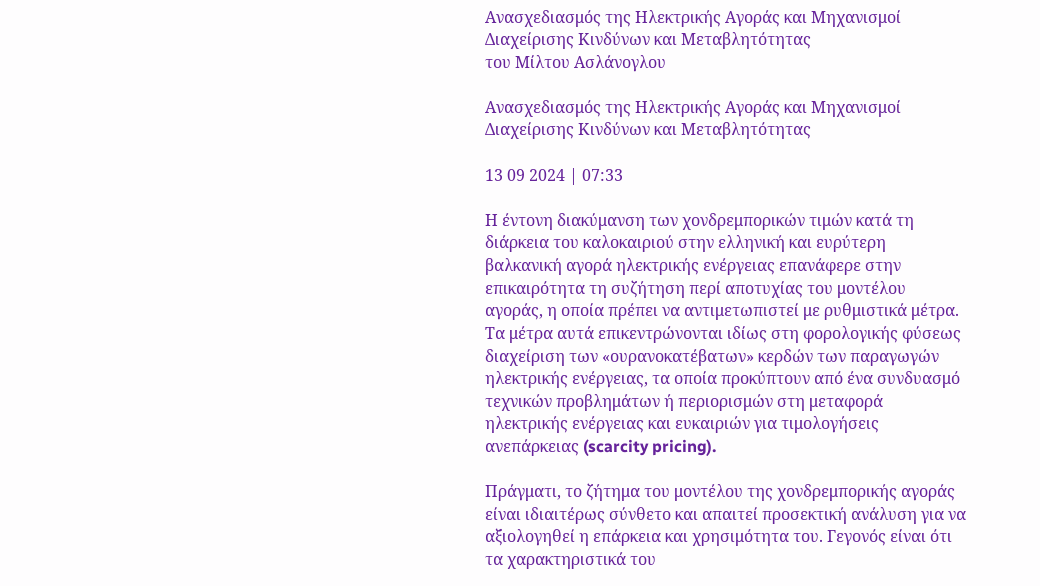Ανασχεδιασμός της Ηλεκτρικής Αγοράς και Μηχανισμοί Διαχείρισης Κινδύνων και Μεταβλητότητας
του Μίλτου Ασλάνογλου

Ανασχεδιασμός της Ηλεκτρικής Αγοράς και Μηχανισμοί Διαχείρισης Κινδύνων και Μεταβλητότητας

13 09 2024 | 07:33

Η έντονη διακύμανση των χονδρεμπορικών τιμών κατά τη διάρκεια του καλοκαιριού στην ελληνική και ευρύτερη βαλκανική αγορά ηλεκτρικής ενέργειας επανάφερε στην επικαιρότητα τη συζήτηση περί αποτυχίας του μοντέλου αγοράς, η οποία πρέπει να αντιμετωπιστεί με ρυθμιστικά μέτρα. Τα μέτρα αυτά επικεντρώνονται ιδίως στη φορολογικής φύσεως διαχείριση των «ουρανοκατέβατων» κερδών των παραγωγών ηλεκτρικής ενέργειας, τα οποία προκύπτουν από ένα συνδυασμό τεχνικών προβλημάτων ή περιορισμών στη μεταφορά ηλεκτρικής ενέργειας και ευκαιριών για τιμολογήσεις ανεπάρκειας (scarcity pricing).

Πράγματι, το ζήτημα του μοντέλου της χονδρεμπορικής αγοράς είναι ιδιαιτέρως σύνθετο και απαιτεί προσεκτική ανάλυση για να αξιολογηθεί η επάρκεια και χρησιμότητα του. Γεγονός είναι ότι τα χαρακτηριστικά του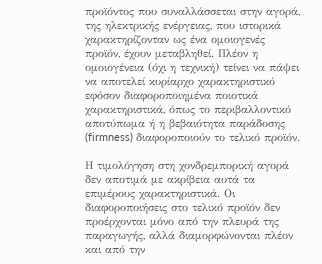προϊόντος που συναλλάσσεται στην αγορά, της ηλεκτρικής ενέργειας, που ιστορικά χαρακτηρίζονταν ως ένα ομοιογενές προϊόν, έχουν μεταβληθεί. Πλέον η ομοιογένεια (όχι η τεχνική) τείνει να πάψει να αποτελεί κυρίαρχο χαρακτηριστικό εφόσον διαφοροποιημένα ποιοτικά χαρακτηριστικά, όπως το περιβαλλοντικό αποτύπωμα ή η βεβαιότητα παράδοσης (firmness) διαφοροποιούν το τελικό προϊόν.

Η τιμολόγηση στη χονδρεμπορική αγορά δεν αποτιμά με ακρίβεια αυτά τα επιμέρους χαρακτηριστικά. Οι διαφοροποιήσεις στο τελικό προϊόν δεν προέρχονται μόνο από την πλευρά της παραγωγής, αλλά διαμορφώνονται πλέον και από την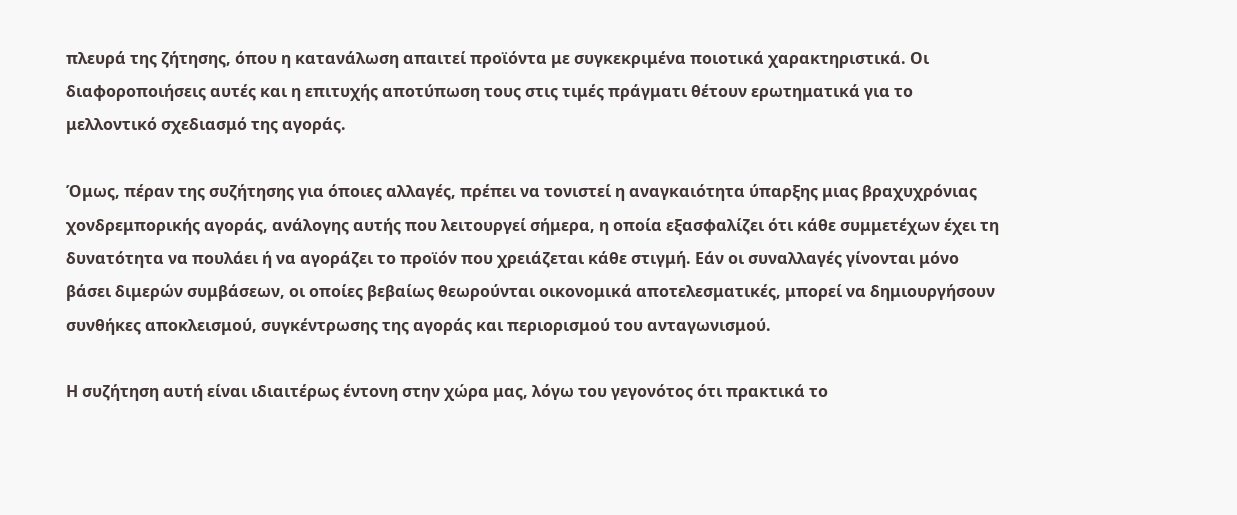πλευρά της ζήτησης, όπου η κατανάλωση απαιτεί προϊόντα με συγκεκριμένα ποιοτικά χαρακτηριστικά. Οι διαφοροποιήσεις αυτές και η επιτυχής αποτύπωση τους στις τιμές πράγματι θέτουν ερωτηματικά για το μελλοντικό σχεδιασμό της αγοράς.

Όμως, πέραν της συζήτησης για όποιες αλλαγές, πρέπει να τονιστεί η αναγκαιότητα ύπαρξης μιας βραχυχρόνιας χονδρεμπορικής αγοράς, ανάλογης αυτής που λειτουργεί σήμερα, η οποία εξασφαλίζει ότι κάθε συμμετέχων έχει τη δυνατότητα να πουλάει ή να αγοράζει το προϊόν που χρειάζεται κάθε στιγμή. Εάν οι συναλλαγές γίνονται μόνο βάσει διμερών συμβάσεων, οι οποίες βεβαίως θεωρούνται οικονομικά αποτελεσματικές, μπορεί να δημιουργήσουν συνθήκες αποκλεισμού, συγκέντρωσης της αγοράς και περιορισμού του ανταγωνισμού.

Η συζήτηση αυτή είναι ιδιαιτέρως έντονη στην χώρα μας, λόγω του γεγονότος ότι πρακτικά το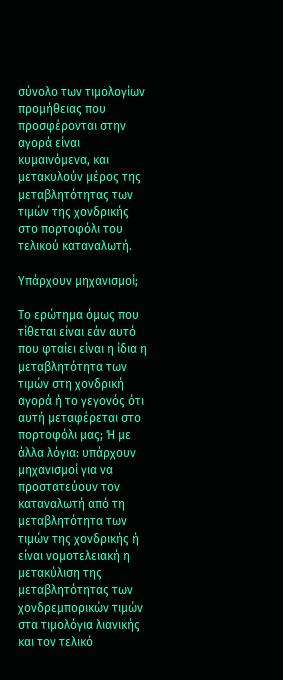σύνολο των τιμολογίων προμήθειας που προσφέρονται στην αγορά είναι κυμαινόμενα, και μετακυλούν μέρος της μεταβλητότητας των τιμών της χονδρικής στο πορτοφόλι του τελικού καταναλωτή.

Υπάρχουν μηχανισμοί;

Το ερώτημα όμως που τίθεται είναι εάν αυτό που φταίει είναι η ίδια η μεταβλητότητα των τιμών στη χονδρική αγορά ή το γεγονός ότι αυτή μεταφέρεται στο πορτοφόλι μας; Ή με άλλα λόγια: υπάρχουν μηχανισμοί για να προστατεύουν τον καταναλωτή από τη μεταβλητότητα των τιμών της χονδρικής ή είναι νομοτελειακή η μετακύλιση της μεταβλητότητας των χονδρεμπορικών τιμών στα τιμολόγια λιανικής και τον τελικό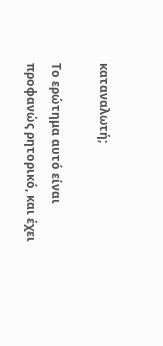καταναλωτή;

Το ερώτημα αυτό είναι προφανώς ρητορικό, και έχει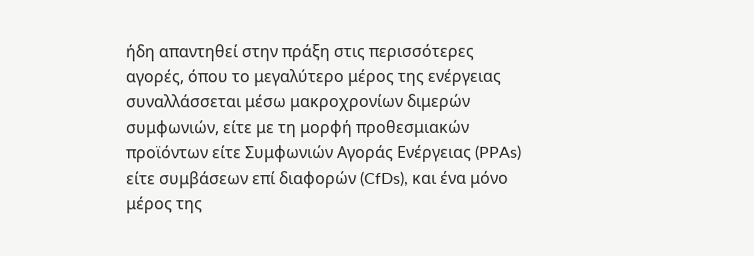ήδη απαντηθεί στην πράξη στις περισσότερες αγορές, όπου το μεγαλύτερο μέρος της ενέργειας συναλλάσσεται μέσω μακροχρονίων διμερών συμφωνιών, είτε με τη μορφή προθεσμιακών προϊόντων είτε Συμφωνιών Αγοράς Ενέργειας (PPAs) είτε συμβάσεων επί διαφορών (CfDs), και ένα μόνο μέρος της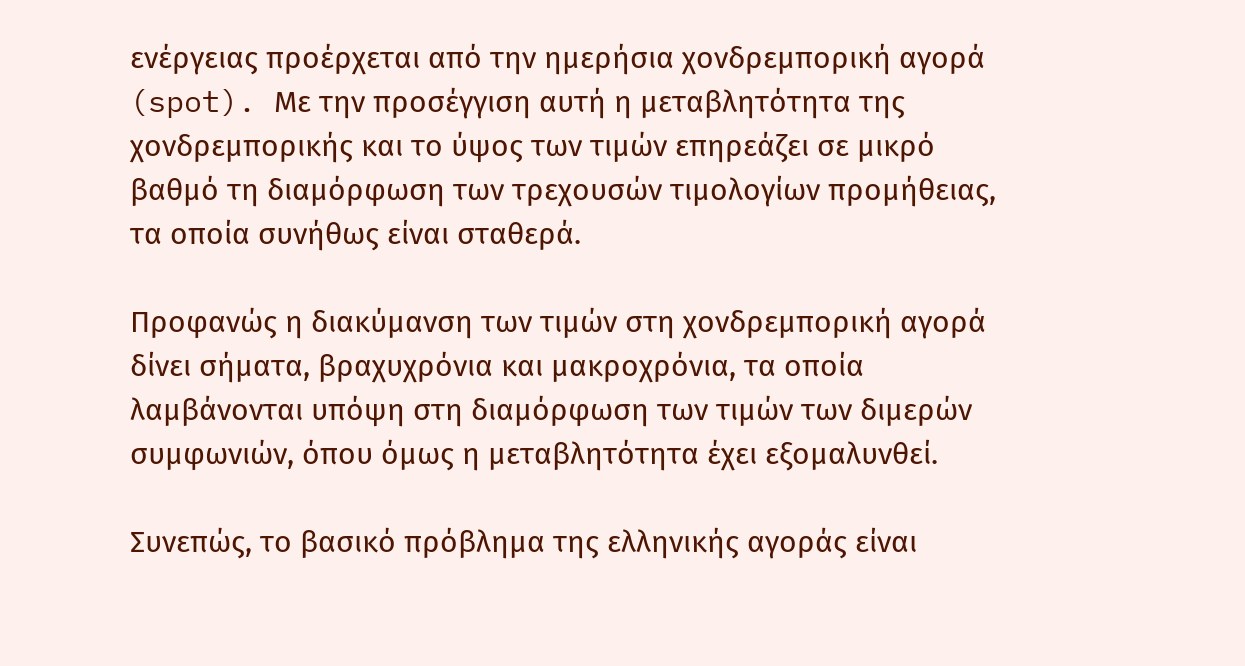ενέργειας προέρχεται από την ημερήσια χονδρεμπορική αγορά (spot). Με την προσέγγιση αυτή η μεταβλητότητα της χονδρεμπορικής και το ύψος των τιμών επηρεάζει σε μικρό βαθμό τη διαμόρφωση των τρεχουσών τιμολογίων προμήθειας, τα οποία συνήθως είναι σταθερά.

Προφανώς η διακύμανση των τιμών στη χονδρεμπορική αγορά δίνει σήματα, βραχυχρόνια και μακροχρόνια, τα οποία λαμβάνονται υπόψη στη διαμόρφωση των τιμών των διμερών συμφωνιών, όπου όμως η μεταβλητότητα έχει εξομαλυνθεί.

Συνεπώς, το βασικό πρόβλημα της ελληνικής αγοράς είναι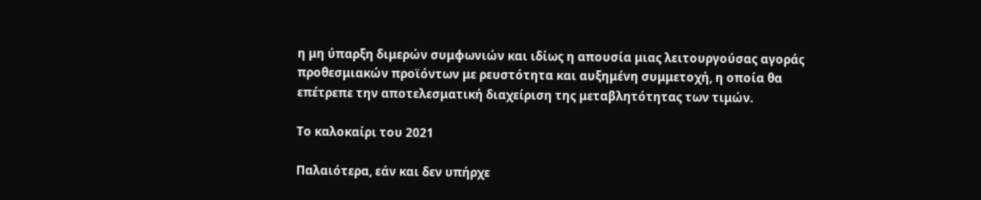η μη ύπαρξη διμερών συμφωνιών και ιδίως η απουσία μιας λειτουργούσας αγοράς προθεσμιακών προϊόντων με ρευστότητα και αυξημένη συμμετοχή, η οποία θα επέτρεπε την αποτελεσματική διαχείριση της μεταβλητότητας των τιμών.

Το καλοκαίρι του 2021

Παλαιότερα, εάν και δεν υπήρχε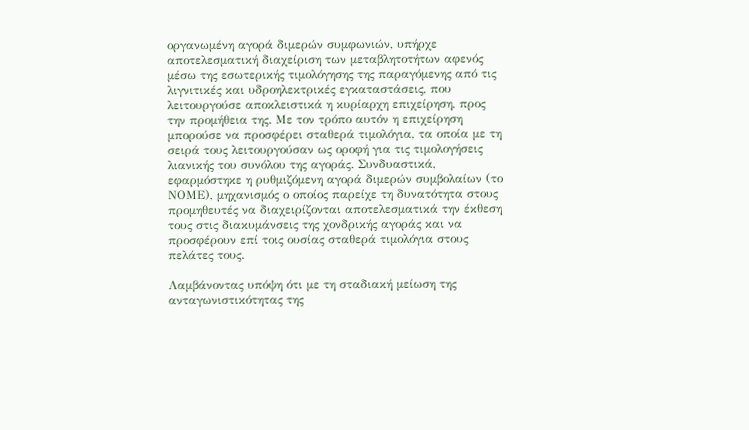οργανωμένη αγορά διμερών συμφωνιών, υπήρχε αποτελεσματική διαχείριση των μεταβλητοτήτων αφενός μέσω της εσωτερικής τιμολόγησης της παραγόμενης από τις λιγνιτικές και υδροηλεκτρικές εγκαταστάσεις, που λειτουργούσε αποκλειστικά η κυρίαρχη επιχείρηση, προς την προμήθεια της. Με τον τρόπο αυτόν η επιχείρηση μπορούσε να προσφέρει σταθερά τιμολόγια, τα οποία με τη σειρά τους λειτουργούσαν ως οροφή για τις τιμολογήσεις λιανικής του συνόλου της αγοράς. Συνδυαστικά, εφαρμόστηκε η ρυθμιζόμενη αγορά διμερών συμβολαίων (το ΝΟΜΕ), μηχανισμός ο οποίος παρείχε τη δυνατότητα στους προμηθευτές να διαχειρίζονται αποτελεσματικά την έκθεση τους στις διακυμάνσεις της χονδρικής αγοράς και να προσφέρουν επί τοις ουσίας σταθερά τιμολόγια στους πελάτες τους.

Λαμβάνοντας υπόψη ότι με τη σταδιακή μείωση της ανταγωνιστικότητας της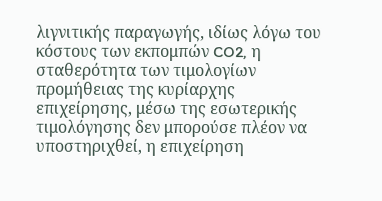λιγνιτικής παραγωγής, ιδίως λόγω του κόστους των εκπομπών CO2, η σταθερότητα των τιμολογίων προμήθειας της κυρίαρχης επιχείρησης, μέσω της εσωτερικής τιμολόγησης δεν μπορούσε πλέον να υποστηριχθεί, η επιχείρηση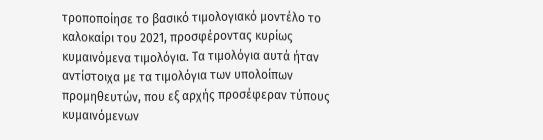τροποποίησε το βασικό τιμολογιακό μοντέλο το καλοκαίρι του 2021, προσφέροντας κυρίως κυμαινόμενα τιμολόγια. Τα τιμολόγια αυτά ήταν αντίστοιχα με τα τιμολόγια των υπολοίπων προμηθευτών, που εξ αρχής προσέφεραν τύπους κυμαινόμενων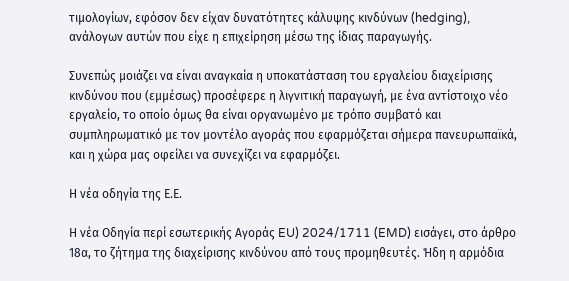τιμολογίων, εφόσον δεν είχαν δυνατότητες κάλυψης κινδύνων (hedging), ανάλογων αυτών που είχε η επιχείρηση μέσω της ίδιας παραγωγής.

Συνεπώς μοιάζει να είναι αναγκαία η υποκατάσταση του εργαλείου διαχείρισης κινδύνου που (εμμέσως) προσέφερε η λιγνιτική παραγωγή, με ένα αντίστοιχο νέο εργαλείο, το οποίο όμως θα είναι οργανωμένο με τρόπο συμβατό και συμπληρωματικό με τον μοντέλο αγοράς που εφαρμόζεται σήμερα πανευρωπαϊκά, και η χώρα μας οφείλει να συνεχίζει να εφαρμόζει.

Η νέα οδηγία της Ε.Ε.

Η νέα Οδηγία περί εσωτερικής Αγοράς EU) 2024/1711 (EMD) εισάγει, στο άρθρο 18α, το ζήτημα της διαχείρισης κινδύνου από τους προμηθευτές. Ήδη η αρμόδια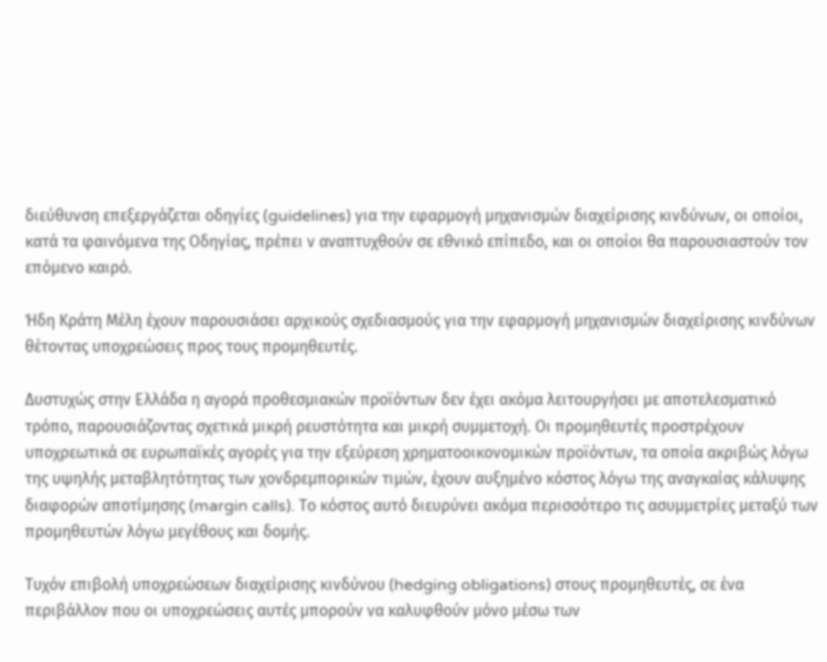διεύθυνση επεξεργάζεται οδηγίες (guidelines) για την εφαρμογή μηχανισμών διαχείρισης κινδύνων, οι οποίοι, κατά τα φαινόμενα της Οδηγίας, πρέπει ν αναπτυχθούν σε εθνικό επίπεδο, και οι οποίοι θα παρουσιαστούν τον επόμενο καιρό.

Ήδη Κράτη Μέλη έχουν παρουσιάσει αρχικούς σχεδιασμούς για την εφαρμογή μηχανισμών διαχείρισης κινδύνων θέτοντας υποχρεώσεις προς τους προμηθευτές.

Δυστυχώς στην Ελλάδα η αγορά προθεσμιακών προϊόντων δεν έχει ακόμα λειτουργήσει με αποτελεσματικό τρόπο, παρουσιάζοντας σχετικά μικρή ρευστότητα και μικρή συμμετοχή. Οι προμηθευτές προστρέχουν υποχρεωτικά σε ευρωπαϊκές αγορές για την εξεύρεση χρηματοοικονομικών προϊόντων, τα οποία ακριβώς λόγω της υψηλής μεταβλητότητας των χονδρεμπορικών τιμών, έχουν αυξημένο κόστος λόγω της αναγκαίας κάλυψης διαφορών αποτίμησης (margin calls). Το κόστος αυτό διευρύνει ακόμα περισσότερο τις ασυμμετρίες μεταξύ των προμηθευτών λόγω μεγέθους και δομής.

Τυχόν επιβολή υποχρεώσεων διαχείρισης κινδύνου (hedging obligations) στους προμηθευτές, σε ένα περιβάλλον που οι υποχρεώσεις αυτές μπορούν να καλυφθούν μόνο μέσω των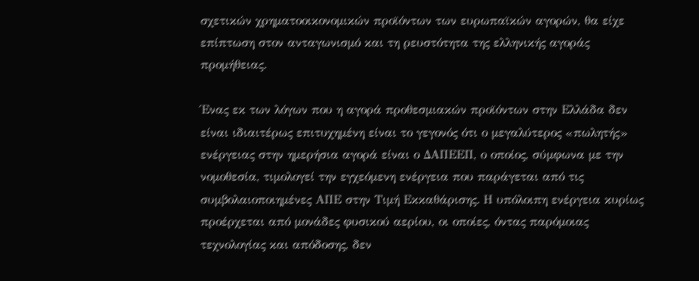σχετικών χρηματοοικονομικών προϊόντων των ευρωπαϊκών αγορών, θα είχε επίπτωση στον ανταγωνισμό και τη ρευστότητα της ελληνικής αγοράς προμήθειας.

Ένας εκ των λόγων που η αγορά προθεσμιακών προϊόντων στην Ελλάδα δεν είναι ιδιαιτέρως επιτυχημένη είναι το γεγονός ότι ο μεγαλύτερος «πωλητής» ενέργειας στην ημερήσια αγορά είναι ο ΔΑΠΕΕΠ, ο οποίος, σύμφωνα με την νομοθεσία, τιμολογεί την εγχεόμενη ενέργεια που παράγεται από τις συμβολαιοποιημένες ΑΠΕ στην Τιμή Εκκαθάρισης. Η υπόλοιπη ενέργεια κυρίως προέρχεται από μονάδες φυσικού αερίου, οι οποίες, όντας παρόμοιας τεχνολογίας και απόδοσης, δεν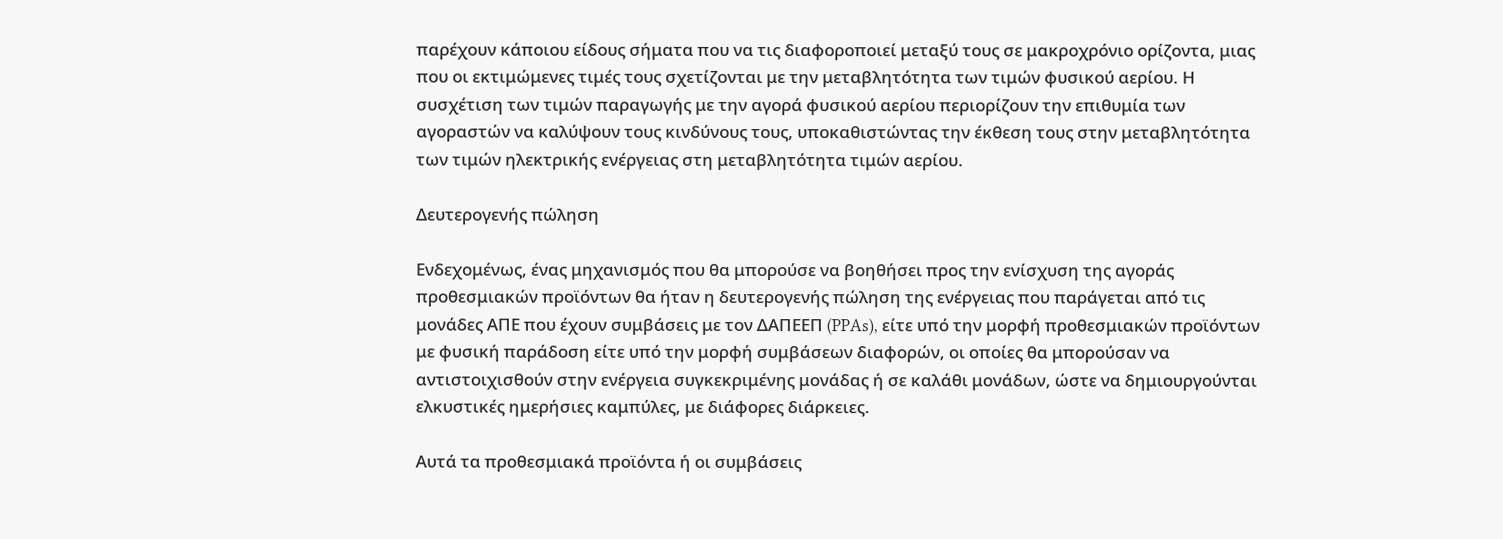παρέχουν κάποιου είδους σήματα που να τις διαφοροποιεί μεταξύ τους σε μακροχρόνιο ορίζοντα, μιας που οι εκτιμώμενες τιμές τους σχετίζονται με την μεταβλητότητα των τιμών φυσικού αερίου. Η συσχέτιση των τιμών παραγωγής με την αγορά φυσικού αερίου περιορίζουν την επιθυμία των αγοραστών να καλύψουν τους κινδύνους τους, υποκαθιστώντας την έκθεση τους στην μεταβλητότητα των τιμών ηλεκτρικής ενέργειας στη μεταβλητότητα τιμών αερίου.

Δευτερογενής πώληση

Ενδεχομένως, ένας μηχανισμός που θα μπορούσε να βοηθήσει προς την ενίσχυση της αγοράς προθεσμιακών προϊόντων θα ήταν η δευτερογενής πώληση της ενέργειας που παράγεται από τις μονάδες ΑΠΕ που έχουν συμβάσεις με τον ΔΑΠΕΕΠ (PPAs), είτε υπό την μορφή προθεσμιακών προϊόντων με φυσική παράδοση είτε υπό την μορφή συμβάσεων διαφορών, οι οποίες θα μπορούσαν να αντιστοιχισθούν στην ενέργεια συγκεκριμένης μονάδας ή σε καλάθι μονάδων, ώστε να δημιουργούνται ελκυστικές ημερήσιες καμπύλες, με διάφορες διάρκειες.

Αυτά τα προθεσμιακά προϊόντα ή οι συμβάσεις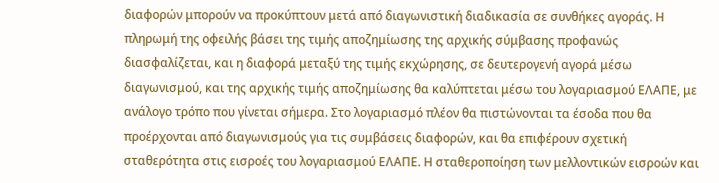διαφορών μπορούν να προκύπτουν μετά από διαγωνιστική διαδικασία σε συνθήκες αγοράς. Η πληρωμή της οφειλής βάσει της τιμής αποζημίωσης της αρχικής σύμβασης προφανώς διασφαλίζεται, και η διαφορά μεταξύ της τιμής εκχώρησης, σε δευτερογενή αγορά μέσω διαγωνισμού, και της αρχικής τιμής αποζημίωσης θα καλύπτεται μέσω του λογαριασμού ΕΛΑΠΕ, με ανάλογο τρόπο που γίνεται σήμερα. Στο λογαριασμό πλέον θα πιστώνονται τα έσοδα που θα προέρχονται από διαγωνισμούς για τις συμβάσεις διαφορών, και θα επιφέρουν σχετική σταθερότητα στις εισροές του λογαριασμού ΕΛΑΠΕ. Η σταθεροποίηση των μελλοντικών εισροών και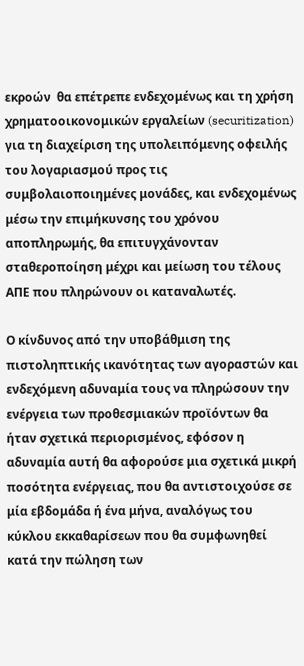εκροών  θα επέτρεπε ενδεχομένως και τη χρήση χρηματοοικονομικών εργαλείων (securitization) για τη διαχείριση της υπολειπόμενης οφειλής του λογαριασμού προς τις συμβολαιοποιημένες μονάδες, και ενδεχομένως μέσω την επιμήκυνσης του χρόνου αποπληρωμής, θα επιτυγχάνονταν σταθεροποίηση μέχρι και μείωση του τέλους ΑΠΕ που πληρώνουν οι καταναλωτές.

Ο κίνδυνος από την υποβάθμιση της πιστοληπτικής ικανότητας των αγοραστών και ενδεχόμενη αδυναμία τους να πληρώσουν την ενέργεια των προθεσμιακών προϊόντων θα ήταν σχετικά περιορισμένος, εφόσον η αδυναμία αυτή θα αφορούσε μια σχετικά μικρή ποσότητα ενέργειας, που θα αντιστοιχούσε σε μία εβδομάδα ή ένα μήνα, αναλόγως του κύκλου εκκαθαρίσεων που θα συμφωνηθεί κατά την πώληση των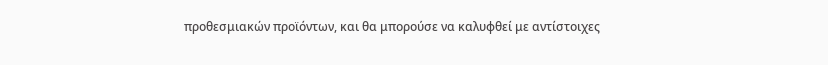προθεσμιακών προϊόντων, και θα μπορούσε να καλυφθεί με αντίστοιχες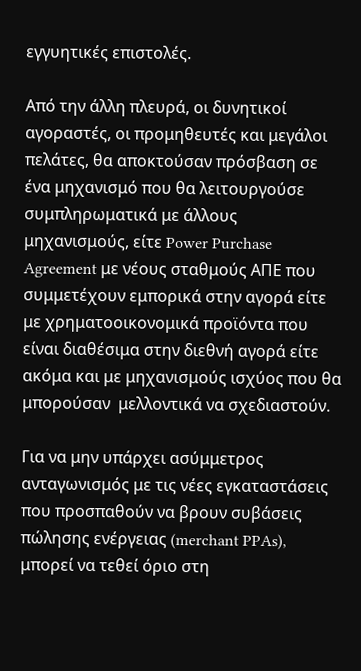εγγυητικές επιστολές.

Από την άλλη πλευρά, οι δυνητικοί αγοραστές, οι προμηθευτές και μεγάλοι πελάτες, θα αποκτούσαν πρόσβαση σε ένα μηχανισμό που θα λειτουργούσε συμπληρωματικά με άλλους μηχανισμούς, είτε Power Purchase Agreement με νέους σταθμούς ΑΠΕ που συμμετέχουν εμπορικά στην αγορά είτε με χρηματοοικονομικά προϊόντα που είναι διαθέσιμα στην διεθνή αγορά είτε ακόμα και με μηχανισμούς ισχύος που θα μπορούσαν  μελλοντικά να σχεδιαστούν.

Για να μην υπάρχει ασύμμετρος ανταγωνισμός με τις νέες εγκαταστάσεις που προσπαθούν να βρουν συβάσεις πώλησης ενέργειας (merchant PPAs), μπορεί να τεθεί όριο στη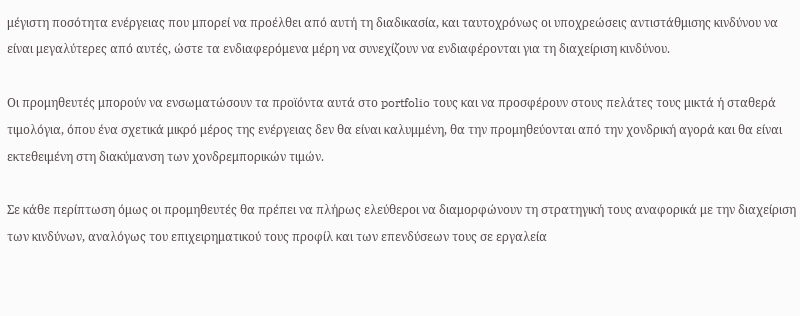μέγιστη ποσότητα ενέργειας που μπορεί να προέλθει από αυτή τη διαδικασία, και ταυτοχρόνως οι υποχρεώσεις αντιστάθμισης κινδύνου να είναι μεγαλύτερες από αυτές, ώστε τα ενδιαφερόμενα μέρη να συνεχίζουν να ενδιαφέρονται για τη διαχείριση κινδύνου.

Οι προμηθευτές μπορούν να ενσωματώσουν τα προϊόντα αυτά στο portfolio τους και να προσφέρουν στους πελάτες τους μικτά ή σταθερά τιμολόγια, όπου ένα σχετικά μικρό μέρος της ενέργειας δεν θα είναι καλυμμένη, θα την προμηθεύονται από την χονδρική αγορά και θα είναι εκτεθειμένη στη διακύμανση των χονδρεμπορικών τιμών.

Σε κάθε περίπτωση όμως οι προμηθευτές θα πρέπει να πλήρως ελεύθεροι να διαμορφώνουν τη στρατηγική τους αναφορικά με την διαχείριση των κινδύνων, αναλόγως του επιχειρηματικού τους προφίλ και των επενδύσεων τους σε εργαλεία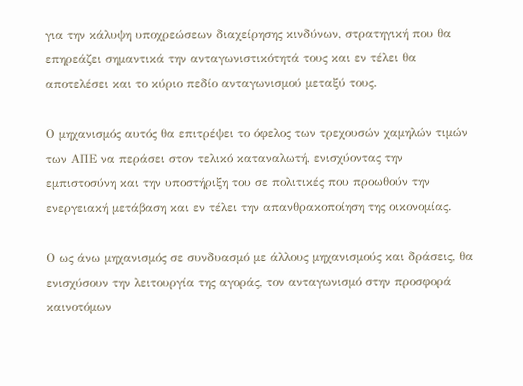για την κάλυψη υποχρεώσεων διαχείρησης κινδύνων, στρατηγική που θα επηρεάζει σημαντικά την ανταγωνιστικότητά τους και εν τέλει θα αποτελέσει και το κύριο πεδίο ανταγωνισμού μεταξύ τους.

Ο μηχανισμός αυτός θα επιτρέψει το όφελος των τρεχουσών χαμηλών τιμών των ΑΠΕ να περάσει στον τελικό καταναλωτή, ενισχύοντας την εμπιστοσύνη και την υποστήριξη του σε πολιτικές που προωθούν την ενεργειακή μετάβαση και εν τέλει την απανθρακοποίηση της οικονομίας.

Ο ως άνω μηχανισμός σε συνδυασμό με άλλους μηχανισμούς και δράσεις, θα ενισχύσουν την λειτουργία της αγοράς, τον ανταγωνισμό στην προσφορά καινοτόμων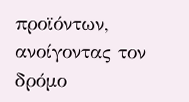προϊόντων, ανοίγοντας τον δρόμο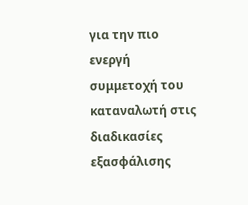για την πιο ενεργή συμμετοχή του καταναλωτή στις διαδικασίες εξασφάλισης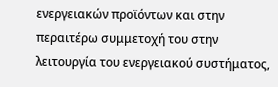ενεργειακών προϊόντων και στην περαιτέρω συμμετοχή του στην λειτουργία του ενεργειακού συστήματος,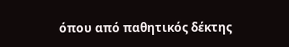όπου από παθητικός δέκτης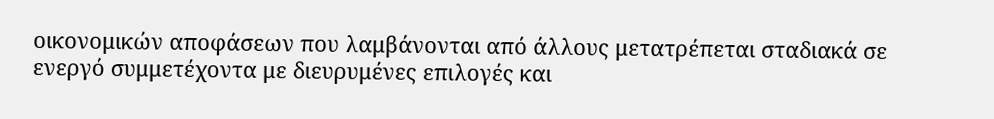οικονομικών αποφάσεων που λαμβάνονται από άλλους μετατρέπεται σταδιακά σε ενεργό συμμετέχοντα με διευρυμένες επιλογές και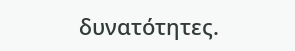δυνατότητες.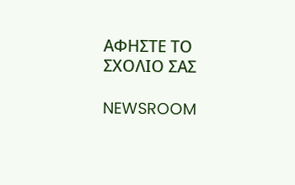ΑΦΗΣΤΕ ΤΟ ΣΧΟΛΙΟ ΣΑΣ

NEWSROOM